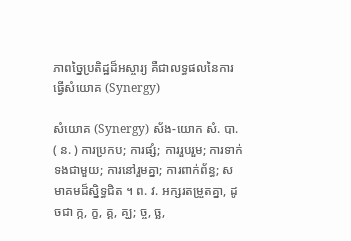ភាពច្នៃប្រតិដ្ឋដ៏អស្ចារ្យ គឺជាលទ្ធផលនៃការធ្វើសំយោគ (Synergy)

សំយោគ (Synergy) ស័ង-យោក សំ. បា. ( ន. ) ការប្រកប; ការផ្សំ; ការរួបរួម; ការទាក់ទងជាមួយ; ការនៅរួមគ្នា; ការពាក់ព័ន្ធ; សមាគមដ៏ស្និទ្ធជិត ។ ព. វ. អក្សរតម្រួតគ្នា, ដូចជា ក្ក, ក្ខ, គ្គ, គ្ឃ; ច្ច, ច្ឆ,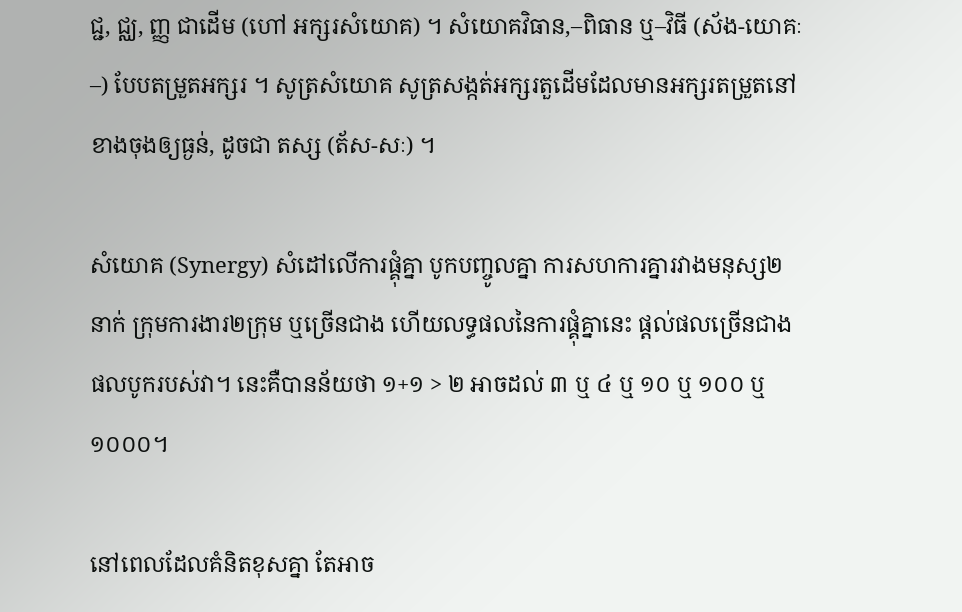ជ្ជ, ជ្ឈ, ញ្ញ ជាដើម (ហៅ អក្សរសំយោគ) ។ សំយោគវិធាន,–ពិធាន ឬ–វិធី (ស័ង-យោគៈ–) បែបតម្រួតអក្សរ ។ សូត្រសំយោគ សូត្រសង្កត់អក្សរតួដើមដែលមានអក្សរតម្រួតនៅខាងចុងឲ្យធ្ងន់, ដូចជា តស្ស (ត័ស-សៈ) ។

សំយោគ (Synergy) សំដៅលើការផ្គុំគ្នា បូកបញ្ចូលគ្នា ការសហការគ្នារវាងមនុស្ស២នាក់ ក្រុមការងារ២ក្រុម ឬច្រើនជាង ហើយលទ្ធផលនៃការផ្គុំគ្នានេះ ផ្តល់ផលច្រើនជាងផលបូករបស់វា។ នេះគឺបានន័យថា ១+១ > ២ អាចដល់ ៣ ឬ ៤ ឬ ១០ ឬ ១០០ ឬ ១០០០។

នៅពេលដែលគំនិតខុសគ្នា តែអាច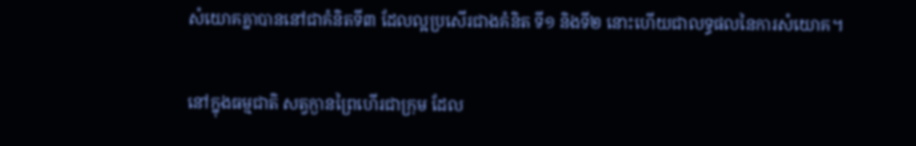សំយោគគ្នាបាននៅជាគំនិតទី៣ ដែលល្អប្រសើរជាងគំនិត ទី១ និងទី២ នោះហើយជាលទ្ធផលនៃការសំយោគ។

នៅក្នុងធម្មជាតិ សត្វក្ងានព្រៃហើរជាក្រុម ដែល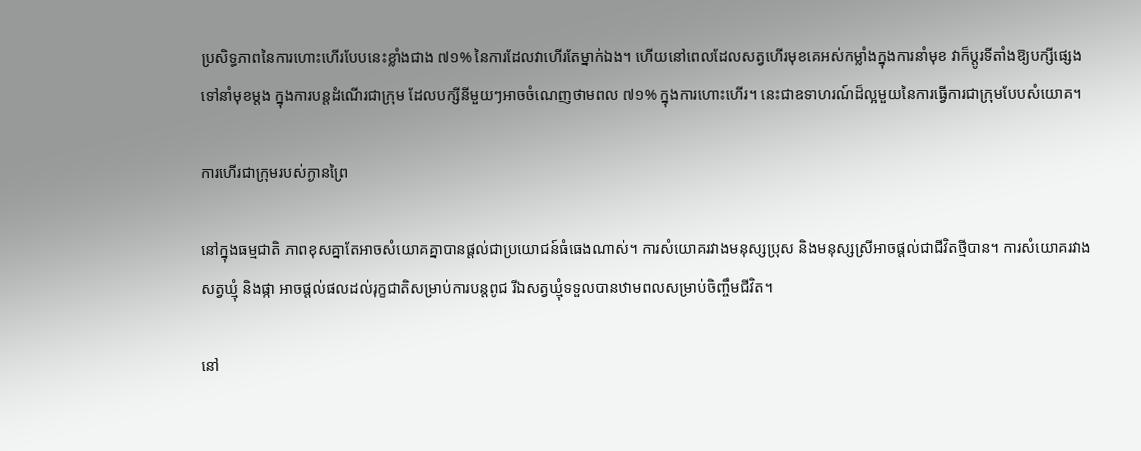ប្រសិទ្ធភាពនៃការហោះហើរបែបនេះខ្លាំងជាង ៧១% នៃការដែលវាហើរតែម្នាក់ឯង។ ហើយនៅពេលដែលសត្វហើរមុខគេអស់កម្លាំងក្នុងការនាំមុខ វាក៏ប្តូរទីតាំងឱ្យបក្សីផ្សេងទៅនាំមុខម្តង ក្នុងការបន្តដំណើរជាក្រុម ដែលបក្សីនីមួយៗអាចចំណេញថាមពល ៧១% ក្នុងការហោះហើរ។ នេះជាឧទាហរណ៍ដ៏ល្អមួយនៃការធ្វើការជាក្រុមបែបសំយោគ។

ការហើរជាក្រុមរបស់ក្ងានព្រៃ

នៅក្នុងធម្មជាតិ ភាពខុសគ្នាតែអាចសំយោគគ្នាបានផ្តល់ជាប្រយោជន៍ធំធេងណាស់។ ការសំយោគរវាងមនុស្សប្រុស និងមនុស្សស្រីអាចផ្តល់ជាជីវិតថ្មីបាន។ ការសំយោគរវាងសត្វឃ្មុំ និងផ្កា អាចផ្តល់ផលដល់រុក្ខជាតិសម្រាប់ការបន្តពូជ រីឯសត្វឃ្មុំទទួលបានឋាមពលសម្រាប់ចិញ្ចឹមជីវិត។

នៅ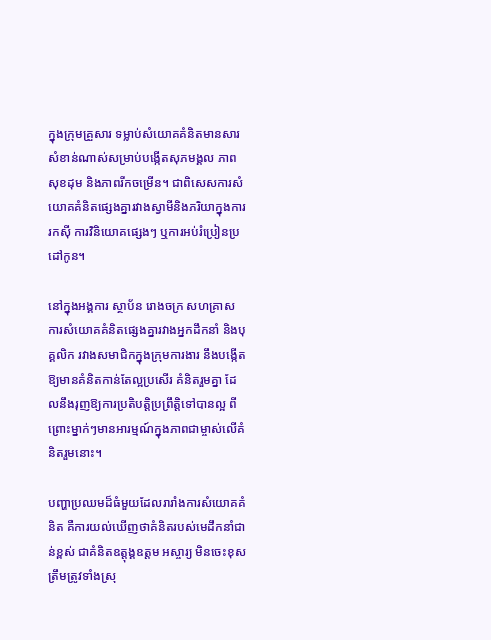ក្នុងក្រុមគ្រួសារ ទម្លាប់សំយោគគំនិតមានសារសំខាន់ណាស់សម្រាប់បង្កើតសុភមង្គល ភាពសុខដុម និងភាពរីកចម្រើន។ ជាពិសេសការសំយោគគំនិតផ្សេងគ្នារវាងស្វាមីនិងភរិយាក្នុងការរកស៊ី ការវិនិយោគផ្សេងៗ ឬការអប់រំប្រៀនប្រដៅកូន។

នៅក្នុងអង្គការ ស្ថាប័ន រោងចក្រ សហគ្រាស ការសំយោគគំនិតផ្សេងគ្នារវាងអ្នកដឹកនាំ និងបុគ្គលិក រវាងសមាជិកក្នុងក្រុមការងារ នឹងបង្កើតឱ្យមានគំនិតកាន់តែល្អប្រសើរ គំនិតរួមគ្នា ដែលនឹងរុញឱ្យការប្រតិបត្តិប្រព្រឹត្តិទៅបានល្អ ពីព្រោះម្នាក់ៗមានអារម្មណ៍ក្នុងភាពជាម្ចាស់លើគំនិតរួមនោះ។

បញ្ហាប្រឈមដ៏ធំមួយដែលរារាំងការសំយោគគំនិត គឺការយល់ឃើញថាគំនិតរបស់មេដឹកនាំជាន់ខ្ពស់ ជាគំនិតឧត្ដុង្គឧត្ដម អស្ចារ្យ មិនចេះខុស ត្រឹមត្រូវទាំងស្រុ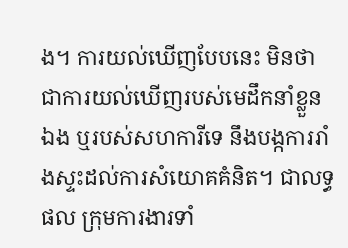ង។ ការយល់ឃើញបែបនេះ មិនថាជាការយល់ឃើញរបស់មេដឹកនាំខ្លួនឯង ឬរបស់សហការីទេ នឹងបង្កការរាំងស្ទះដល់ការសំយោគគំនិត។ ជាលទ្ធផល ក្រុមការងារទាំ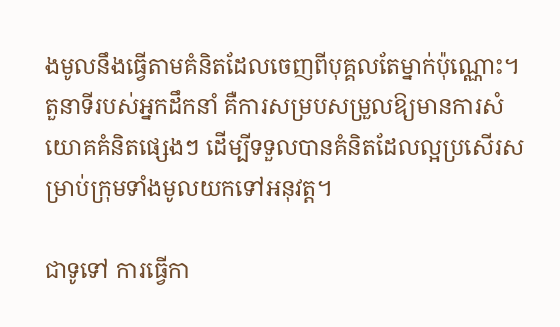ងមូលនឹងធ្វើតាមគំនិតដែលចេញពីបុគ្គលតែម្នាក់ប៉ុណ្ណោះ។ តួនាទីរបស់អ្នកដឹកនាំ គឺការសម្របសម្រួលឱ្យមានការសំយោគគំនិតផ្សេងៗ ដើម្បីទទួលបានគំនិតដែលល្អប្រសើរសម្រាប់ក្រុមទាំងមូលយកទៅអនុវត្ត។

ជាទូទៅ ការធ្វើកា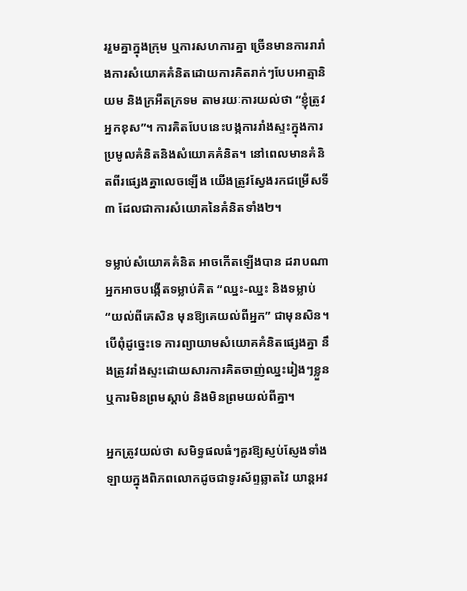ររួមគ្នាក្នុងក្រុម ឬការសហការគ្នា ច្រើនមានការរារាំងការសំយោគគំនិតដោយការគិតរាក់ៗបែបអាត្មានិយម និងក្រអឺតក្រទម តាមរយៈការយល់ថា “ខ្ញុំត្រូវ អ្នកខុស”។ ការគិតបែបនេះបង្កការរាំងស្ទះក្នុងការប្រមូលគំនិតនិងសំយោគគំនិត។ នៅពេលមានគំនិតពីរផ្សេងគ្នាលេចឡើង យើងត្រូវស្វែងរកជម្រើសទី៣ ដែលជាការសំយោគនៃគំនិតទាំង២។

ទម្លាប់សំយោគគំនិត អាចកើតឡើងបាន ដរាបណាអ្នកអាចបង្កើតទម្លាប់គិត “ឈ្នះ-ឈ្នះ និងទម្លាប់ “យល់ពីគេសិន មុនឱ្យគេយល់ពីអ្នក” ជាមុនសិន។ បើពុំដូច្នេះទេ ការព្យាយាមសំយោគគំនិតផ្សេងគ្នា នឹងត្រូវរាំងស្ទះដោយសារការគិតចាញ់ឈ្នះរៀងៗខ្លួន ឬការមិនព្រមស្តាប់ និងមិនព្រមយល់ពីគ្នា។

អ្នកត្រូវយល់ថា សមិទ្ធផលធំៗគួរឱ្យស្ញប់ស្ញែងទាំងឡាយក្នុងពិភពលោកដូចជាទូរស័ព្ទឆ្លាតវៃ យាន្តអវ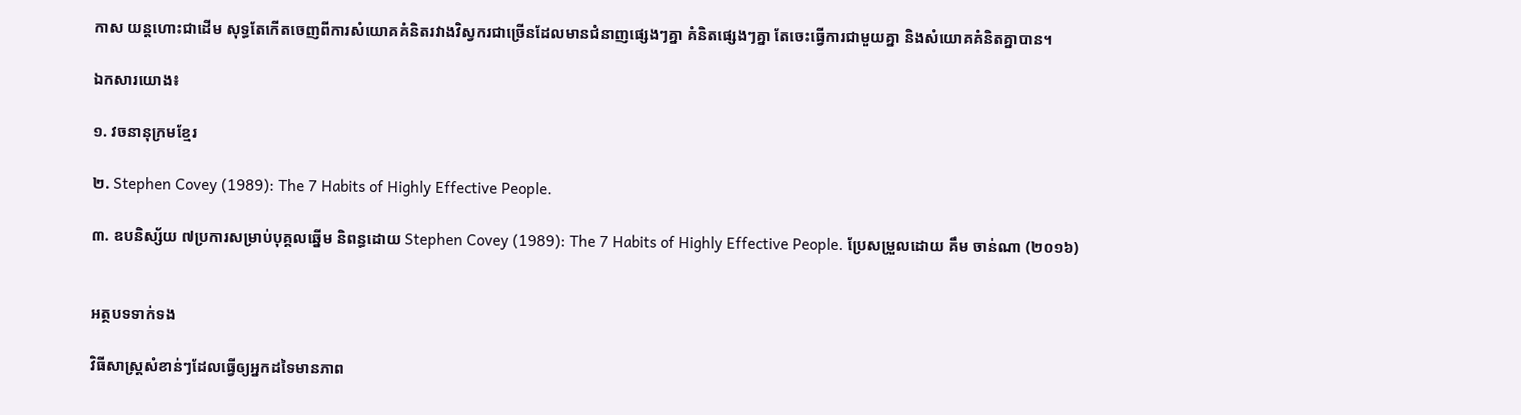កាស យន្តហោះជាដើម សុទ្ធតែកើតចេញពីការសំយោគគំនិតរវាងវិស្វករជាច្រើនដែលមានជំនាញផ្សេងៗគ្នា គំនិតផ្សេងៗគ្នា តែចេះធ្វើការជាមួយគ្នា និងសំយោគគំនិតគ្នាបាន។

ឯកសារយោង៖

១. វចនានុក្រមខ្មែរ

២. Stephen Covey (1989): The 7 Habits of Highly Effective People.

៣. ឧបនិស្ស័យ ៧ប្រការសម្រាប់បុគ្គលឆ្នើម និពន្ធដោយ Stephen Covey (1989): The 7 Habits of Highly Effective People. ប្រែសម្រួលដោយ គឹម ចាន់ណា (២០១៦)


អត្ថបទទាក់ទង

វិធីសាស្ត្រសំខាន់ៗដែលធ្វើឲ្យអ្នកដទៃមានភាព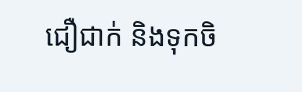ជឿជាក់ និងទុកចិ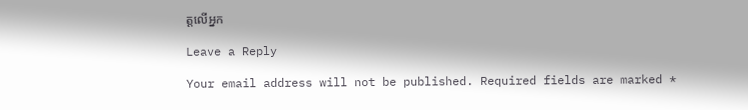ត្តលើអ្នក

Leave a Reply

Your email address will not be published. Required fields are marked *